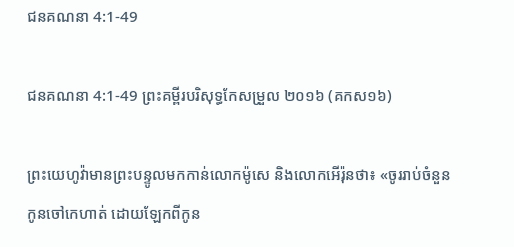ជនគណនា 4:1-49

ជនគណនា 4:1-49 ព្រះគម្ពីរបរិសុទ្ធកែសម្រួល ២០១៦ (គកស១៦)

ព្រះ‌យេហូវ៉ាមានព្រះ‌បន្ទូលមកកាន់លោកម៉ូសេ និងលោកអើរ៉ុនថា៖ «ចូររាប់ចំនួនកូនចៅកេហាត់ ដោយឡែកពីកូន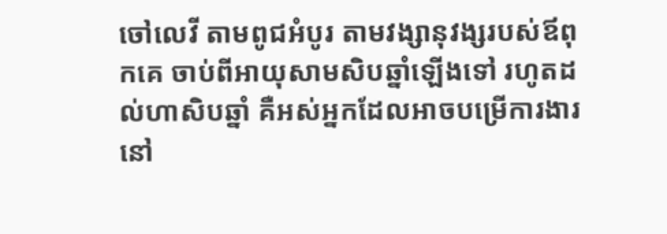ចៅលេវី តាមពូជអំបូរ តាមវង្សា‌នុវង្សរបស់ឪពុកគេ ចាប់ពីអាយុសាមសិបឆ្នាំឡើងទៅ រហូតដល់ហាសិបឆ្នាំ គឺអស់អ្នកដែលអាចបម្រើការ‌ងារនៅ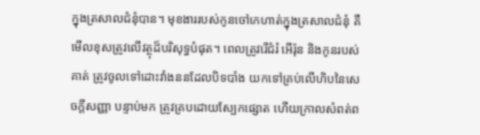ក្នុងត្រសាលជំនុំបាន។ មុខងាររបស់កូនចៅកេហាត់ក្នុងត្រសាលជំនុំ គឺមើលខុសត្រូវលើវត្ថុដ៏បរិសុទ្ធបំផុត។ ពេលត្រូវរើជំរំ អើរ៉ុន និងកូនរបស់គាត់ ត្រូវចូលទៅដោះវាំង‌ននដែលបិទបាំង យកទៅគ្រប់លើហិបនៃសេចក្ដី‌សញ្ញា បន្ទាប់មក ត្រូវគ្របដោយស្បែកផ្សោត ហើយក្រាលសំពត់ព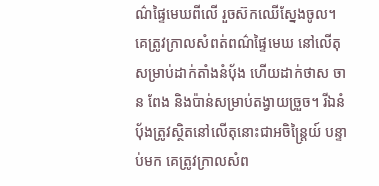ណ៌ផ្ទៃមេឃពីលើ រួចស៊កឈើស្នែងចូល។ គេត្រូវក្រាលសំពត់ពណ៌ផ្ទៃមេឃ នៅលើតុសម្រាប់ដាក់តាំងនំបុ័ង ហើយដាក់ថាស ចាន ពែង និងប៉ាន់សម្រាប់តង្វាយច្រួច។ រីឯនំបុ័ងត្រូវស្ថិតនៅលើតុនោះជាអចិន្ត្រៃយ៍ បន្ទាប់មក គេត្រូវក្រាលសំព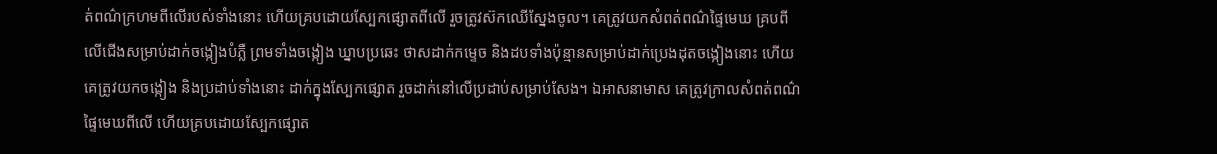ត់ពណ៌ក្រហមពីលើរបស់ទាំងនោះ ហើយគ្របដោយស្បែកផ្សោតពីលើ រួចត្រូវស៊កឈើស្នែងចូល។ គេត្រូវយកសំពត់ពណ៌ផ្ទៃមេឃ គ្របពីលើជើងសម្រាប់ដាក់ចង្កៀងបំភ្លឺ ព្រមទាំងចង្កៀង ឃ្នាបប្រឆេះ ថាសដាក់កម្ទេច និងដបទាំងប៉ុន្មានសម្រាប់ដាក់ប្រេងដុតចង្កៀងនោះ ហើយគេត្រូវយកចង្កៀង និងប្រដាប់ទាំងនោះ ដាក់ក្នុងស្បែកផ្សោត រួចដាក់នៅលើប្រដាប់សម្រាប់សែង។ ឯអាស‌នាមាស គេត្រូវក្រាលសំពត់ពណ៌ផ្ទៃមេឃពីលើ ហើយគ្របដោយស្បែកផ្សោត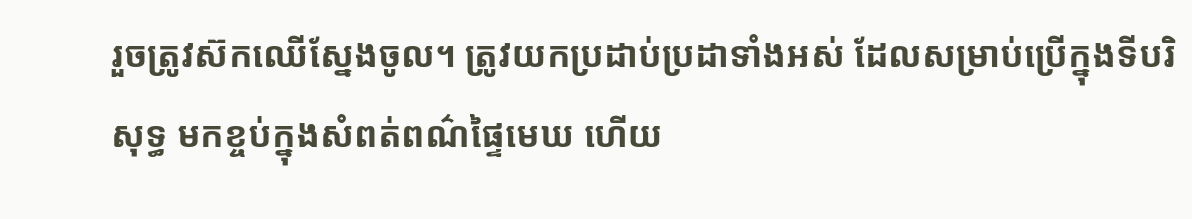រួចត្រូវស៊កឈើស្នែងចូល។ ត្រូវយកប្រដាប់‌ប្រដាទាំងអស់ ដែលសម្រាប់ប្រើក្នុងទីបរិសុទ្ធ មកខ្ចប់ក្នុងសំពត់ពណ៌ផ្ទៃមេឃ ហើយ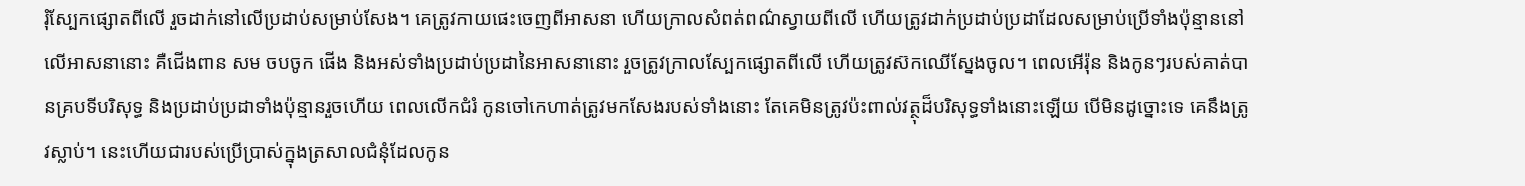រុំស្បែកផ្សោតពីលើ រួចដាក់នៅលើប្រដាប់សម្រាប់សែង។ គេត្រូវកាយផេះចេញពីអាស‌នា ហើយក្រាលសំពត់ពណ៌ស្វាយពីលើ ហើយត្រូវដាក់ប្រដាប់‌ប្រដាដែលសម្រាប់ប្រើទាំងប៉ុន្មាននៅលើអាស‌នានោះ គឺជើង‌ពាន សម ចប‌ចូក ផើង និងអស់ទាំងប្រដាប់‌ប្រដានៃអាស‌នានោះ រួចត្រូវក្រាលស្បែកផ្សោតពីលើ ហើយត្រូវស៊កឈើស្នែងចូល។ ពេលអើរ៉ុន និងកូនៗរបស់គាត់បានគ្របទីបរិសុទ្ធ និងប្រដាប់‌ប្រដាទាំងប៉ុន្មានរួចហើយ ពេលលើកជំរំ កូនចៅកេហាត់ត្រូវមកសែងរបស់ទាំងនោះ តែគេមិនត្រូវប៉ះ‌ពាល់វត្ថុដ៏បរិសុទ្ធទាំងនោះឡើយ បើមិនដូច្នោះទេ គេនឹងត្រូវស្លាប់។ នេះហើយជារបស់ប្រើប្រាស់ក្នុងត្រសាលជំនុំដែលកូន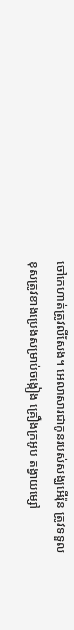ចៅកេហាត់ត្រូវលីសែង។ អេលាសារជាកូនរបស់សង្ឃអើរ៉ុន ត្រូវទទួលខុសត្រូវខាងប្រេងសម្រាប់ចង្កៀង គ្រឿងក្រអូប តង្វាយម្សៅ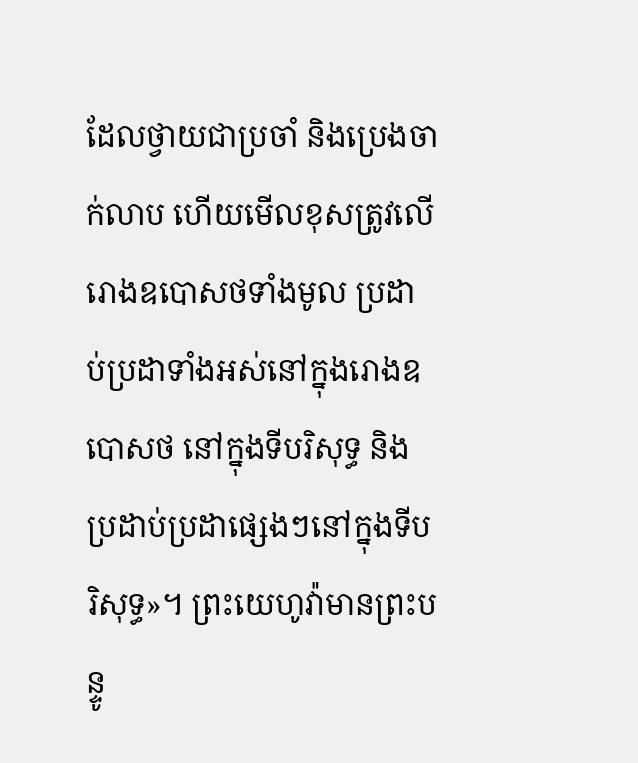ដែលថ្វាយជាប្រចាំ និងប្រេងចាក់លាប ហើយមើលខុសត្រូវលើរោងឧបោសថទាំងមូល ប្រដាប់‌ប្រដាទាំងអស់នៅក្នុងរោងឧបោសថ នៅក្នុងទីបរិសុទ្ធ និងប្រដាប់‌ប្រដាផ្សេងៗនៅក្នុងទីបរិសុទ្ធ»។ ព្រះ‌យេហូវ៉ាមានព្រះ‌បន្ទូ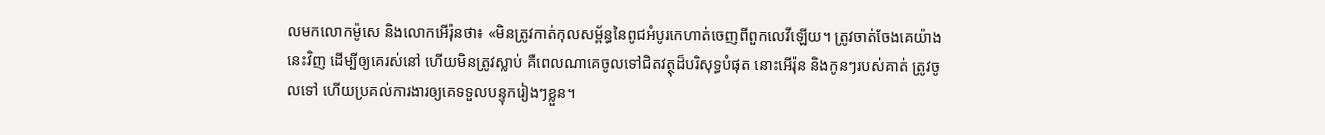លមកលោកម៉ូសេ និងលោកអើរ៉ុនថា៖ «មិនត្រូវកាត់កុល‌សម្ព័ន្ធនៃពូជអំបូរកេហាត់ចេញពីពួកលេវីឡើយ។ ត្រូវចាត់ចែងគេយ៉ាងនេះវិញ ដើម្បីឲ្យគេរស់នៅ ហើយមិនត្រូវស្លាប់ គឺពេលណាគេចូលទៅជិតវត្ថុដ៏បរិសុទ្ធបំផុត នោះអើរ៉ុន និងកូនៗរបស់គាត់ ត្រូវចូលទៅ ហើយប្រគល់ការ‌ងារឲ្យគេទទួលបន្ទុករៀងៗខ្លួន។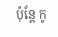ប៉ុន្តែ កូ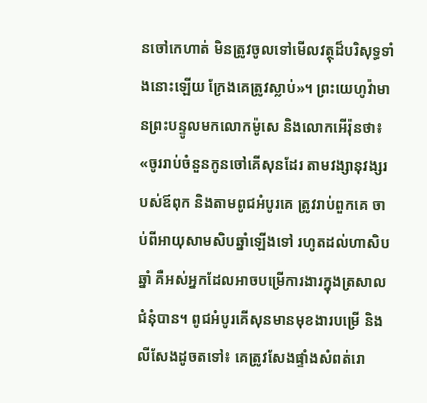នចៅកេហាត់ មិនត្រូវចូលទៅមើលវត្ថុដ៏បរិសុទ្ធទាំងនោះឡើយ ក្រែងគេត្រូវស្លាប់»។ ព្រះ‌យេហូវ៉ាមានព្រះ‌បន្ទូលមកលោកម៉ូសេ និងលោកអើរ៉ុនថា៖ «ចូររាប់ចំនួនកូនចៅគើសុនដែរ តាមវង្សា‌នុវង្សរបស់ឪពុក និងតាមពូជអំបូរគេ ត្រូវរាប់ពួកគេ ចាប់ពីអាយុសាមសិបឆ្នាំឡើងទៅ រហូតដល់ហាសិបឆ្នាំ គឺអស់អ្នកដែលអាចបម្រើការ‌ងារក្នុងត្រសាលជំនុំបាន។ ពូជអំបូរគើសុនមានមុខងារបម្រើ និងលី‌សែងដូចតទៅ៖ គេត្រូវសែងផ្ទាំងសំពត់រោ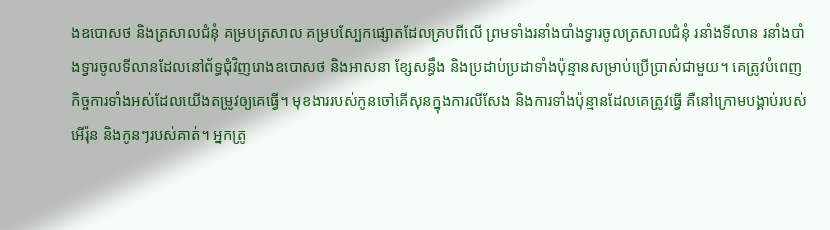ងឧបោសថ និងត្រសាលជំនុំ គម្របត្រសាល គម្របស្បែកផ្សោតដែលគ្របពីលើ ព្រមទាំងរនាំងបាំងទ្វារចូលត្រសាលជំនុំ រនាំងទី‌លាន រនាំងបាំងទ្វារចូលទី‌លានដែលនៅព័ទ្ធជុំ‌វិញរោងឧបោសថ និងអាស‌នា ខ្សែសន្ធឹង និងប្រដាប់‌ប្រដាទាំងប៉ុន្មានសម្រាប់ប្រើប្រាស់ជា‌មួយ។ គេត្រូវបំពេញកិច្ច‌ការទាំងអស់ដែលយើងតម្រូវឲ្យគេធ្វើ។ មុខងាររបស់កូនចៅគើសុនក្នុងការលី‌សែង និងការទាំងប៉ុន្មានដែលគេត្រូវធ្វើ គឺនៅក្រោមបង្គាប់របស់អើរ៉ុន និងកូនៗរបស់គាត់។ អ្នកត្រូ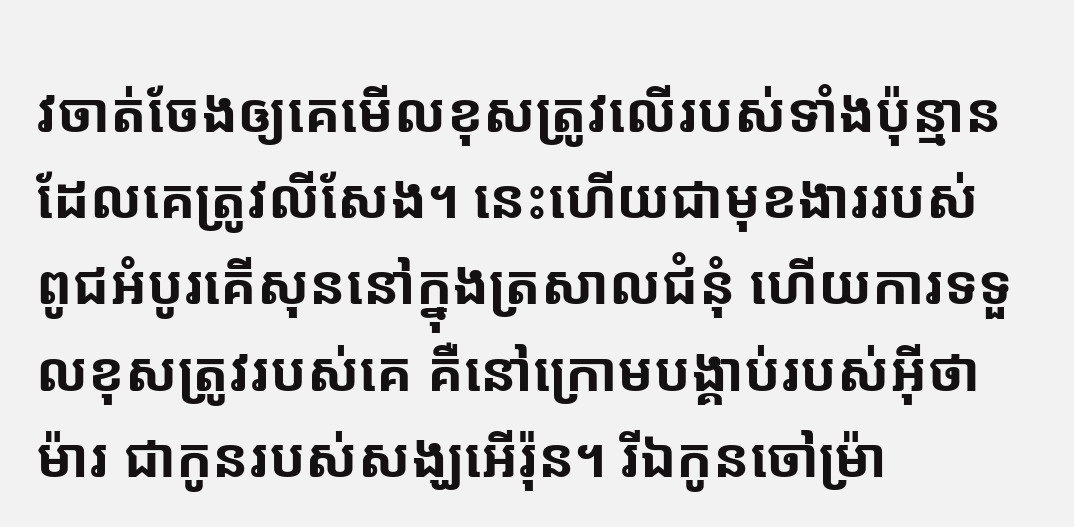វចាត់‌ចែងឲ្យគេមើលខុសត្រូវលើរបស់ទាំងប៉ុន្មានដែលគេត្រូវលីសែង។ នេះហើយជាមុខងាររបស់ពូជអំបូរគើសុននៅក្នុងត្រសាលជំនុំ ហើយការទទួលខុសត្រូវរបស់គេ គឺនៅក្រោមបង្គាប់របស់អ៊ីថាម៉ារ ជាកូនរបស់សង្ឃអើរ៉ុន។ រីឯកូនចៅម្រ៉ា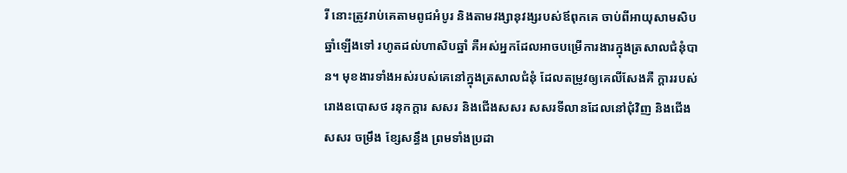រី នោះត្រូវរាប់គេតាមពូជអំបូរ និងតាមវង្សា‌នុវង្សរបស់ឪពុកគេ ចាប់ពីអាយុសាមសិបឆ្នាំឡើងទៅ រហូតដល់ហាសិបឆ្នាំ គឺអស់អ្នកដែលអាចបម្រើការ‌ងារក្នុងត្រសាលជំនុំបាន។ មុខងារទាំងអស់របស់គេនៅក្នុងត្រសាលជំនុំ ដែលតម្រូវឲ្យគេលីសែងគឺ ក្តាររបស់រោងឧបោសថ រនុកក្ដារ សសរ និងជើងសសរ សសរទី‌លានដែលនៅជុំ‌វិញ និងជើងសសរ ចម្រឹង ខ្សែសន្ធឹង ព្រមទាំងប្រដា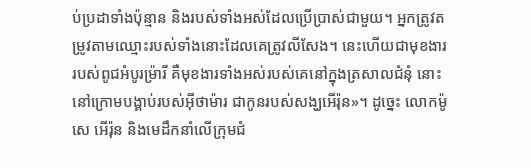ប់‌ប្រដាទាំងប៉ុន្មាន និងរបស់ទាំងអស់ដែលប្រើប្រាស់ជា‌មួយ។ អ្នកត្រូវតម្រូវតាមឈ្មោះរបស់ទាំងនោះដែលគេត្រូវលី‌សែង។ នេះហើយជាមុខងាររបស់ពូជអំបូរម្រ៉ារី គឺមុខ‌ងារទាំងអស់របស់គេនៅក្នុងត្រសាលជំនុំ នោះនៅក្រោមបង្គាប់របស់អ៊ីថាម៉ារ ជាកូនរបស់សង្ឃអើរ៉ុន»។ ដូច្នេះ លោកម៉ូសេ អើរ៉ុន និងមេដឹក‌នាំលើក្រុមជំ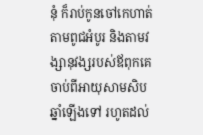នុំ ក៏រាប់កូនចៅកេហាត់ តាមពូជអំបូរ និងតាមវង្សា‌នុវង្សរបស់ឪពុកគេ ចាប់ពីអាយុសាមសិបឆ្នាំឡើងទៅ រហូតដល់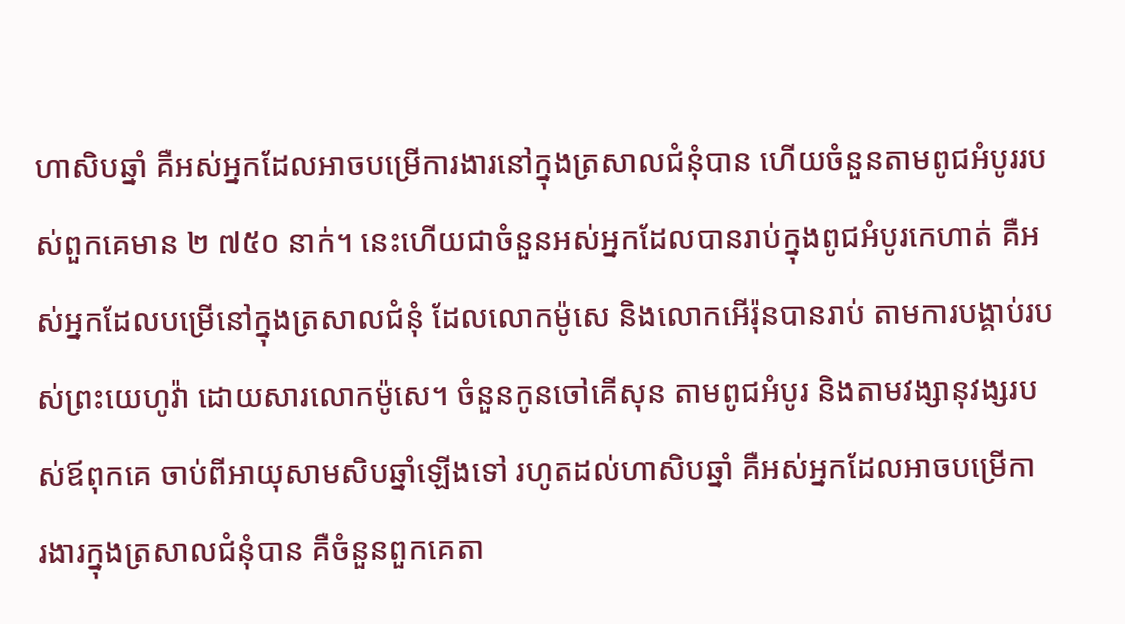ហាសិបឆ្នាំ គឺអស់អ្នកដែលអាចបម្រើការ‌ងារនៅក្នុងត្រសាលជំនុំបាន ហើយចំនួនតាមពូជអំបូររបស់ពួកគេមាន ២ ៧៥០ នាក់។ នេះហើយជាចំនួនអស់អ្នកដែលបានរាប់ក្នុងពូជអំបូរកេហាត់ គឺអស់អ្នកដែលបម្រើនៅក្នុងត្រសាលជំនុំ ដែលលោកម៉ូសេ និងលោកអើរ៉ុនបានរាប់ តាមការបង្គាប់របស់ព្រះ‌យេហូវ៉ា ដោយ‌សារលោកម៉ូសេ។ ចំនួនកូនចៅគើសុន តាមពូជអំបូរ និងតាមវង្សា‌នុវង្សរបស់ឪពុកគេ ចាប់ពីអាយុសាមសិបឆ្នាំឡើងទៅ រហូតដល់ហាសិបឆ្នាំ គឺអស់អ្នកដែលអាចបម្រើការ‌ងារក្នុងត្រសាលជំនុំបាន គឺចំនួនពួកគេតា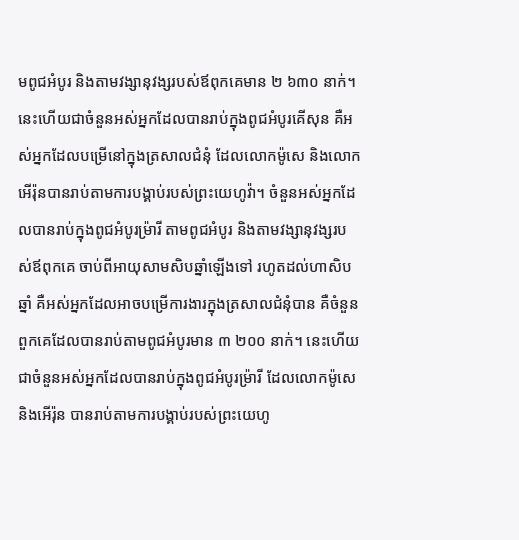មពូជអំបូរ និងតាមវង្សា‌នុវង្សរបស់ឪពុកគេមាន ២ ៦៣០ នាក់។ នេះហើយជាចំនួនអស់អ្នកដែលបានរាប់ក្នុងពូជអំបូរគើសុន គឺអស់អ្នកដែលបម្រើនៅក្នុងត្រសាលជំនុំ ដែលលោកម៉ូសេ និងលោកអើរ៉ុនបានរាប់តាមការបង្គាប់របស់ព្រះ‌យេហូវ៉ា។ ចំនួនអស់អ្នកដែលបានរាប់ក្នុងពូជអំបូរម្រ៉ារី តាមពូជអំបូរ និងតាមវង្សា‌នុវង្សរបស់ឪពុកគេ ចាប់ពីអាយុសាមសិបឆ្នាំឡើងទៅ រហូតដល់ហាសិបឆ្នាំ គឺអស់អ្នកដែលអាចបម្រើការ‌ងារក្នុងត្រសាលជំនុំបាន គឺចំនួនពួកគេដែលបានរាប់តាមពូជអំបូរមាន ៣ ២០០ នាក់។ នេះហើយជាចំនួនអស់អ្នកដែលបានរាប់ក្នុងពូជអំបូរម្រ៉ារី ដែលលោកម៉ូសេ និងអើរ៉ុន បានរាប់តាមការបង្គាប់របស់ព្រះ‌យេហូ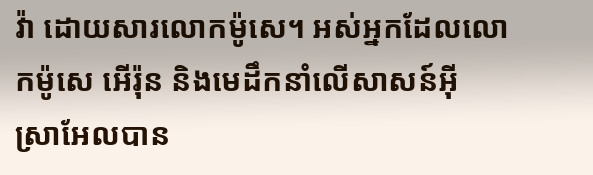វ៉ា ដោយ‌សារលោកម៉ូសេ។ អស់អ្នកដែលលោកម៉ូសេ អើរ៉ុន និងមេដឹកនាំលើសាសន៍អ៊ីស្រា‌អែលបាន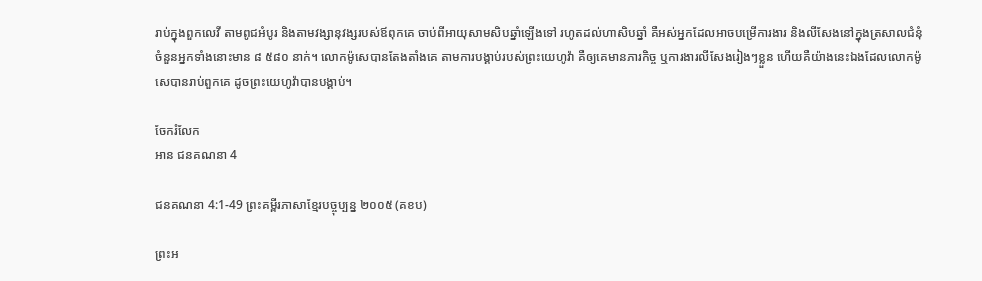រាប់ក្នុងពួកលេវី តាមពូជអំបូរ និងតាមវង្សា‌នុវង្សរបស់ឪពុកគេ ចាប់ពីអាយុសាមសិបឆ្នាំឡើងទៅ រហូតដល់ហាសិបឆ្នាំ គឺអស់អ្នកដែលអាចបម្រើការ‌ងារ និងលី‌សែងនៅក្នុងត្រសាលជំនុំ ចំនួនអ្នកទាំងនោះមាន ៨ ៥៨០ នាក់។ លោកម៉ូសេបានតែងតាំងគេ តាមការបង្គាប់របស់ព្រះ‌យេហូវ៉ា គឺឲ្យគេមានភារកិច្ច ឬការងារលីសែងរៀងៗខ្លួន ហើយគឺយ៉ាងនេះឯងដែលលោកម៉ូសេបានរាប់ពួកគេ ដូចព្រះ‌យេហូវ៉ាបានបង្គាប់។

ចែករំលែក
អាន ជនគណនា 4

ជនគណនា 4:1-49 ព្រះគម្ពីរភាសាខ្មែរបច្ចុប្បន្ន ២០០៥ (គខប)

ព្រះ‌អ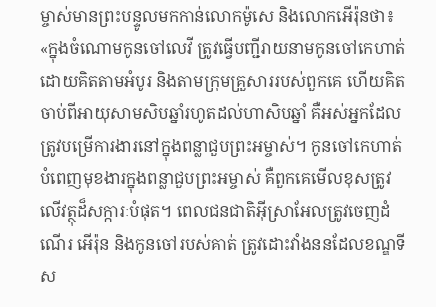ម្ចាស់មានព្រះ‌បន្ទូលមកកាន់លោកម៉ូសេ និងលោកអើរ៉ុនថា៖ «ក្នុងចំណោមកូនចៅលេវី ត្រូវធ្វើបញ្ជីរាយនាមកូនចៅកេហាត់ ដោយគិតតាមអំបូរ និងតាមក្រុមគ្រួសាររបស់ពួកគេ ហើយគិតចាប់ពីអាយុសាម‌សិបឆ្នាំរហូតដល់ហា‌សិបឆ្នាំ គឺអស់អ្នកដែលត្រូវបម្រើការ‌ងារនៅក្នុងពន្លាជួបព្រះ‌អម្ចាស់។ កូនចៅកេហាត់បំពេញមុខងារក្នុងពន្លាជួបព្រះ‌អម្ចាស់ គឺពួកគេមើលខុសត្រូវលើវត្ថុដ៏សក្ការៈបំផុត។ ពេលជន‌ជាតិអ៊ីស្រា‌អែលត្រូវចេញដំណើរ អើរ៉ុន និងកូនចៅរបស់គាត់ ត្រូវដោះវាំងននដែលខណ្ឌទីស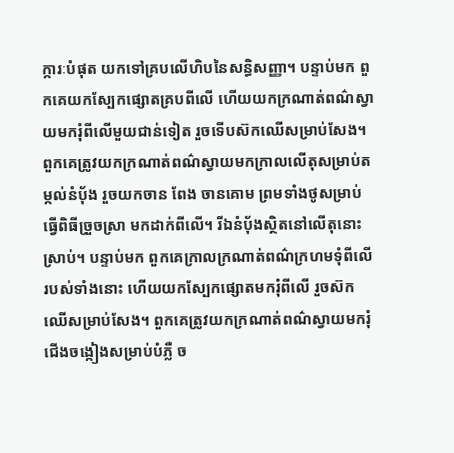ក្ការៈបំផុត យកទៅគ្របលើហិបនៃសន្ធិ‌សញ្ញា។ បន្ទាប់មក ពួកគេយកស្បែកផ្សោតគ្របពីលើ ហើយយកក្រណាត់ពណ៌ស្វាយមករុំពីលើមួយជាន់ទៀត រួចទើបស៊កឈើសម្រាប់សែង។ ពួកគេត្រូវយកក្រណាត់ពណ៌ស្វាយមកក្រាលលើតុសម្រាប់តម្កល់នំប៉័ង រួចយកចាន ពែង ចាន‌គោម ព្រមទាំងថូសម្រាប់ធ្វើពិធីច្រួច‌ស្រា មកដាក់ពីលើ។ រីឯនំប៉័ងស្ថិតនៅលើតុនោះស្រាប់។ បន្ទាប់មក ពួកគេក្រាលក្រណាត់ពណ៌ក្រហមទុំពីលើរបស់ទាំងនោះ ហើយយកស្បែកផ្សោតមករុំពីលើ រួចស៊កឈើសម្រាប់សែង។ ពួកគេត្រូវយកក្រណាត់ពណ៌ស្វាយមករុំជើងចង្កៀងសម្រាប់បំភ្លឺ ច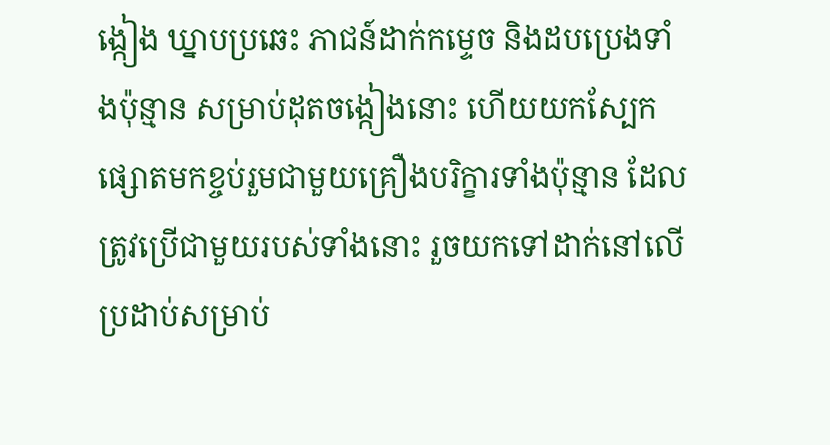ង្កៀង ឃ្នាបប្រឆេះ ភាជន៍ដាក់កម្ទេច និងដបប្រេងទាំងប៉ុន្មាន សម្រាប់ដុតចង្កៀងនោះ ហើយយកស្បែកផ្សោតមកខ្ចប់រួមជាមួយគ្រឿងបរិក្ខារទាំងប៉ុន្មាន ដែលត្រូវប្រើជាមួយរបស់ទាំងនោះ រួចយកទៅដាក់នៅលើប្រដាប់សម្រាប់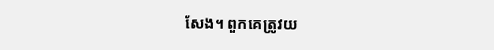សែង។ ពួកគេត្រូវយ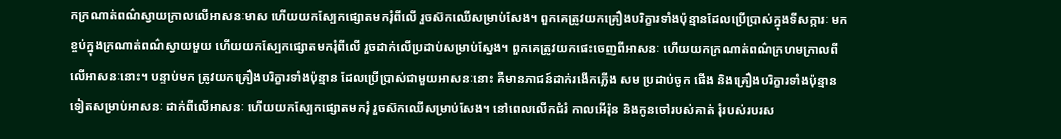កក្រណាត់ពណ៌ស្វាយក្រាលលើអាសនៈមាស ហើយយកស្បែកផ្សោតមករុំពីលើ រួចស៊កឈើសម្រាប់សែង។ ពួកគេត្រូវយកគ្រឿងបរិក្ខារទាំងប៉ុន្មានដែលប្រើ‌ប្រាស់ក្នុងទីសក្ការៈ មកខ្ចប់ក្នុងក្រណាត់ពណ៌ស្វាយមួយ ហើយយកស្បែកផ្សោតមករុំពីលើ រួចដាក់លើប្រដាប់សម្រាប់ស្នែង។ ពួកគេត្រូវយកផេះចេញពីអាសនៈ ហើយយកក្រណាត់ពណ៌ក្រហមក្រាលពីលើអាសនៈនោះ។ បន្ទាប់មក ត្រូវយកគ្រឿងបរិក្ខារទាំងប៉ុន្មាន ដែលប្រើ‌ប្រាស់ជាមួយអាសនៈនោះ គឺមានភាជន៍ដាក់រងើកភ្លើង សម ប្រដាប់ចូក ផើង និងគ្រឿងបរិក្ខារទាំងប៉ុន្មានទៀតសម្រាប់អាសនៈ ដាក់ពីលើអាសនៈ ហើយយកស្បែកផ្សោតមករុំ រួចស៊កឈើសម្រាប់សែង។ នៅពេលលើកជំរំ កាលអើរ៉ុន និងកូនចៅរបស់គាត់ រុំរបស់របរស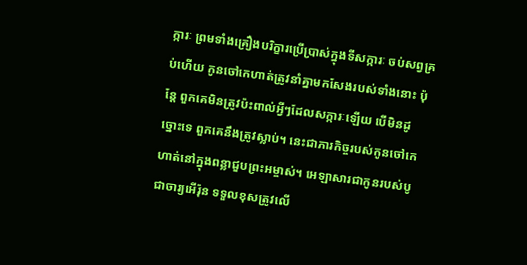ក្ការៈ ព្រមទាំងគ្រឿងបរិក្ខារប្រើ‌ប្រាស់ក្នុងទីសក្ការៈ ចប់សព្វគ្រប់ហើយ កូនចៅកេហាត់ត្រូវនាំគ្នាមកសែងរបស់ទាំងនោះ ប៉ុន្តែ ពួកគេមិនត្រូវប៉ះ‌ពាល់អ្វីៗដែលសក្ការៈឡើយ បើមិនដូច្នោះទេ ពួកគេនឹងត្រូវស្លាប់។ នេះជាភារ‌កិច្ចរបស់កូនចៅកេហាត់នៅក្នុងពន្លាជួបព្រះ‌អម្ចាស់។ អេឡាសារជាកូនរបស់បូជា‌ចារ្យអើរ៉ុន ទទួលខុសត្រូវលើ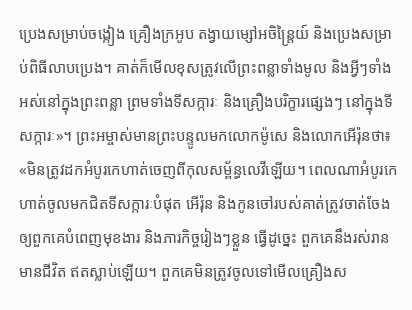ប្រេងសម្រាប់ចង្កៀង គ្រឿងក្រអូប តង្វាយម្សៅអចិន្ត្រៃយ៍ និងប្រេងសម្រាប់ពិធីលាបប្រេង។ គាត់ក៏មើលខុសត្រូវលើព្រះ‌ពន្លាទាំងមូល និងអ្វីៗទាំងអស់នៅក្នុងព្រះ‌ពន្លា ព្រមទាំងទីសក្ការៈ និងគ្រឿងបរិក្ខារផ្សេងៗ នៅក្នុងទីសក្ការៈ»។ ព្រះ‌អម្ចាស់មានព្រះ‌បន្ទូលមកលោកម៉ូសេ និងលោកអើរ៉ុនថា៖ «មិនត្រូវដកអំបូរកេហាត់ចេញពីកុល‌សម្ព័ន្ធលេវីឡើយ។ ពេលណាអំបូរកេហាត់ចូលមកជិតទីសក្ការៈបំផុត អើរ៉ុន និងកូនចៅរបស់គាត់ត្រូវចាត់ចែងឲ្យពួកគេបំពេញមុខងារ និងភារ‌កិច្ចរៀងៗខ្លួន ធ្វើដូច្នេះ ពួកគេនឹងរស់រានមានជីវិត ឥតស្លាប់ឡើយ។ ពួកគេមិនត្រូវចូលទៅមើលគ្រឿងស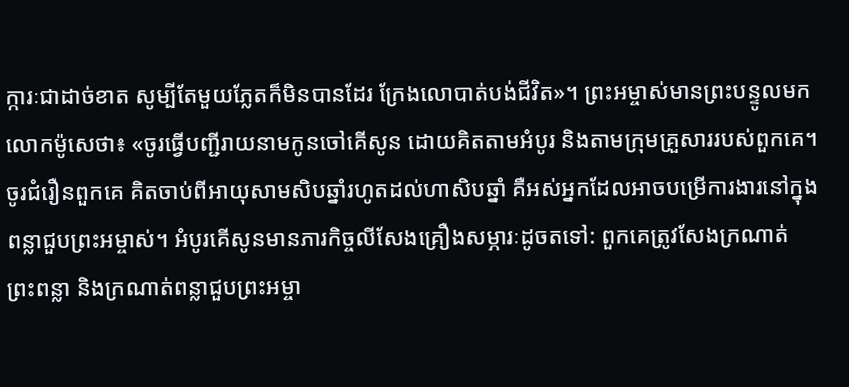ក្ការៈជាដាច់ខាត សូម្បីតែមួយ‌ភ្លែតក៏មិនបានដែរ ក្រែងលោបាត់បង់ជីវិត»។ ព្រះ‌អម្ចាស់មានព្រះ‌បន្ទូលមកលោកម៉ូសេថា៖ «ចូរធ្វើបញ្ជីរាយនាមកូនចៅគើសូន ដោយគិតតាមអំបូរ និងតាមក្រុមគ្រួសាររបស់ពួកគេ។ ចូរជំរឿនពួកគេ គិតចាប់ពីអាយុសាម‌សិបឆ្នាំរហូតដល់ហា‌សិបឆ្នាំ គឺអស់អ្នកដែលអាចបម្រើការ‌ងារនៅក្នុងពន្លាជួបព្រះ‌អម្ចាស់។ អំបូរគើសូនមានភារ‌កិច្ចលីសែងគ្រឿងសម្ភារៈដូចតទៅ: ពួកគេត្រូវសែងក្រណាត់ព្រះ‌ពន្លា និងក្រណាត់ពន្លាជួបព្រះ‌អម្ចា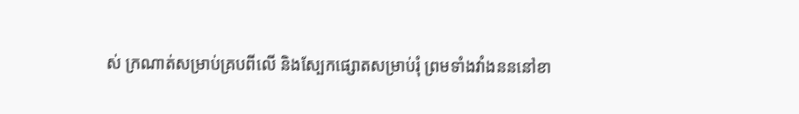ស់ ក្រណាត់សម្រាប់គ្របពីលើ និងស្បែកផ្សោតសម្រាប់រុំ ព្រមទាំងវាំងនននៅខា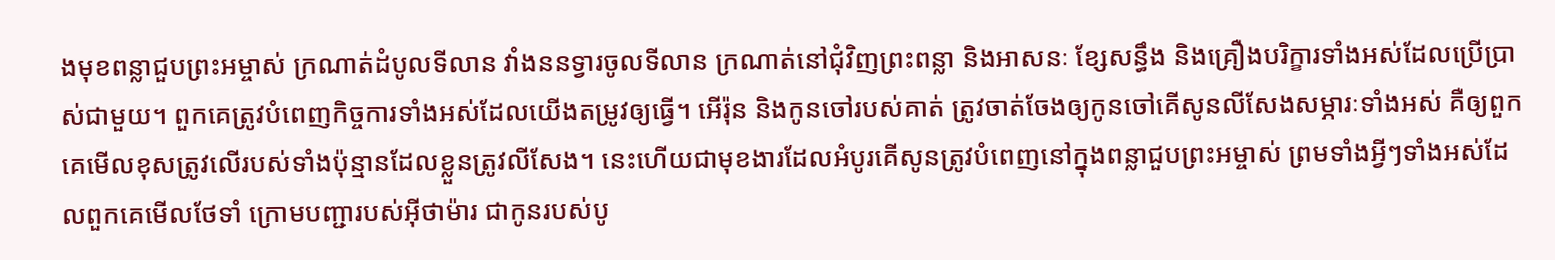ងមុខពន្លាជួបព្រះ‌អម្ចាស់ ក្រណាត់ដំបូលទី‌លាន វាំងននទ្វារចូលទី‌លាន ក្រណាត់នៅជុំ‌វិញព្រះ‌ពន្លា និងអាសនៈ ខ្សែសន្ធឹង និងគ្រឿងបរិក្ខារទាំងអស់ដែលប្រើ‌ប្រាស់ជាមួយ។ ពួកគេត្រូវបំពេញកិច្ចការទាំងអស់ដែលយើងតម្រូវឲ្យធ្វើ។ អើរ៉ុន និងកូនចៅរបស់គាត់ ត្រូវចាត់ចែងឲ្យកូនចៅគើសូនលីសែងសម្ភារៈទាំងអស់ គឺឲ្យពួកគេមើលខុសត្រូវលើរបស់ទាំងប៉ុន្មានដែលខ្លួនត្រូវលីសែង។ នេះហើយជាមុខងារដែលអំបូរគើសូនត្រូវបំពេញនៅក្នុងពន្លាជួបព្រះ‌អម្ចាស់ ព្រមទាំងអ្វីៗទាំងអស់ដែលពួកគេមើលថែទាំ ក្រោមបញ្ជារបស់អ៊ីថា‌ម៉ារ ជាកូនរបស់បូ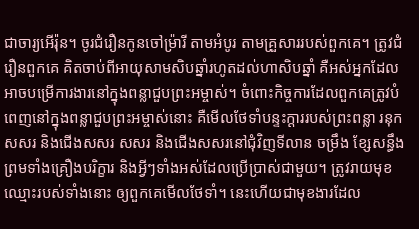ជា‌ចារ្យអើរ៉ុន។ ចូរជំរឿនកូនចៅម៉្រារី តាមអំបូរ តាមគ្រួសាររបស់ពួកគេ។ ត្រូវជំរឿនពួកគេ គិតចាប់ពីអាយុសាម‌សិបឆ្នាំរហូតដល់ហា‌សិបឆ្នាំ គឺអស់អ្នកដែលអាចបម្រើការ‌ងារនៅក្នុងពន្លាជួបព្រះ‌អម្ចាស់។ ចំពោះកិច្ចការដែលពួកគេត្រូវបំពេញនៅក្នុងពន្លាជួបព្រះ‌អម្ចាស់នោះ គឺមើលថែទាំបន្ទះក្ដាររបស់ព្រះ‌ពន្លា រនុក សសរ និងជើងសសរ សសរ និងជើងសសរនៅជុំ‌វិញទី‌លាន ចម្រឹង ខ្សែសន្ធឹង ព្រមទាំងគ្រឿងបរិក្ខារ និងអ្វីៗទាំងអស់ដែលប្រើ‌ប្រាស់ជាមួយ។ ត្រូវរាយមុខឈ្មោះរបស់ទាំងនោះ ឲ្យពួកគេមើលថែទាំ។ នេះហើយជាមុខងារដែល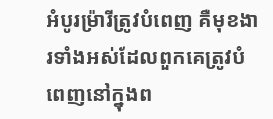អំបូរម៉្រារីត្រូវបំពេញ គឺមុខងារទាំងអស់ដែលពួកគេត្រូវបំពេញនៅក្នុងព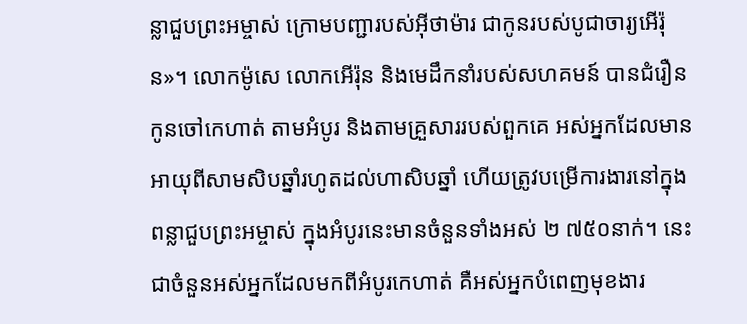ន្លាជួបព្រះ‌អម្ចាស់ ក្រោមបញ្ជារបស់អ៊ីថា‌ម៉ារ ជាកូនរបស់បូជា‌ចារ្យអើរ៉ុន»។ លោកម៉ូសេ លោកអើរ៉ុន និងមេដឹកនាំរបស់សហគមន៍ បានជំរឿនកូនចៅកេហាត់ តាមអំបូរ និងតាមគ្រួសាររបស់ពួកគេ អស់អ្នកដែលមានអាយុពីសាម‌សិបឆ្នាំរហូតដល់ហា‌សិបឆ្នាំ ហើយត្រូវបម្រើការ‌ងារនៅក្នុងពន្លាជួបព្រះ‌អម្ចាស់ ក្នុងអំបូរនេះមានចំនួនទាំងអស់ ២ ៧៥០នាក់។ នេះជាចំនួនអស់អ្នកដែលមកពីអំបូរកេហាត់ គឺអស់អ្នកបំពេញមុខងារ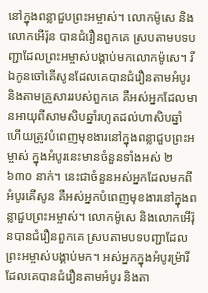នៅក្នុងពន្លាជួបព្រះ‌អម្ចាស់។ លោកម៉ូសេ និងលោកអើរ៉ុន បានជំរឿនពួកគេ ស្របតាមបទ‌បញ្ជាដែលព្រះ‌អម្ចាស់បង្គាប់មកលោកម៉ូសេ។ រីឯកូនចៅគើសូនដែលគេបានជំរឿនតាមអំបូរ និងតាមគ្រួសាររបស់ពួកគេ គឺអស់អ្នកដែលមានអាយុពីសាម‌សិបឆ្នាំរហូតដល់ហា‌សិបឆ្នាំ ហើយត្រូវបំពេញមុខងារនៅក្នុងពន្លាជួបព្រះ‌អម្ចាស់ ក្នុងអំបូរនេះមានចំនួនទាំងអស់ ២ ៦៣០ នាក់។ នេះជាចំនួនអស់អ្នកដែលមកពីអំបូរគើសូន គឺអស់អ្នកបំពេញមុខងារនៅក្នុងពន្លាជួបព្រះ‌អម្ចាស់។ លោកម៉ូសេ និងលោកអើរ៉ុនបានជំរឿនពួកគេ ស្របតាមបទ‌បញ្ជាដែលព្រះ‌អម្ចាស់បង្គាប់មក។ អស់អ្នកក្នុងអំបូរម៉្រារីដែលគេបានជំរឿនតាមអំបូរ និងតា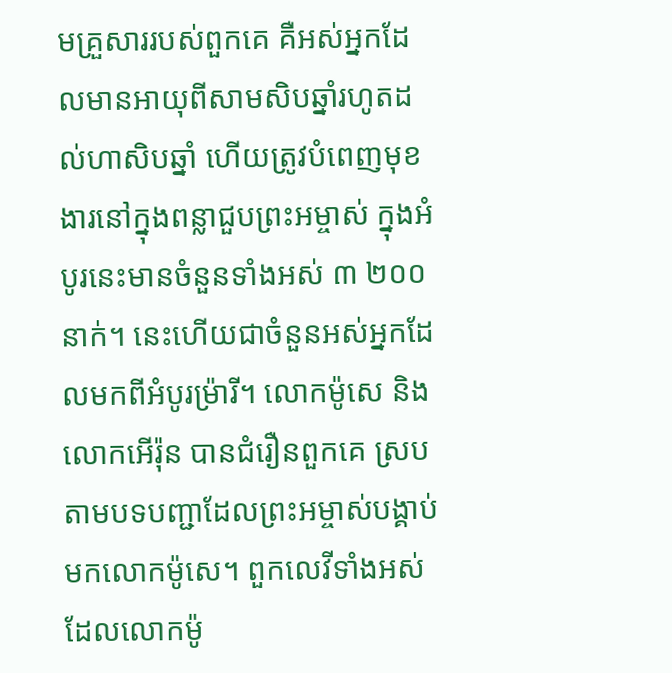មគ្រួសាររបស់ពួកគេ គឺអស់អ្នកដែលមានអាយុពីសាម‌សិបឆ្នាំរហូតដល់ហា‌សិបឆ្នាំ ហើយត្រូវបំពេញមុខងារនៅក្នុងពន្លាជួបព្រះ‌អម្ចាស់ ក្នុងអំបូរនេះមានចំនួនទាំងអស់ ៣ ២០០ នាក់។ នេះហើយជាចំនួនអស់អ្នកដែលមកពីអំបូរម៉្រារី។ លោកម៉ូសេ និងលោកអើរ៉ុន បានជំរឿនពួកគេ ស្របតាមបទ‌បញ្ជាដែលព្រះ‌អម្ចាស់បង្គាប់មកលោកម៉ូសេ។ ពួកលេវីទាំងអស់ដែលលោកម៉ូ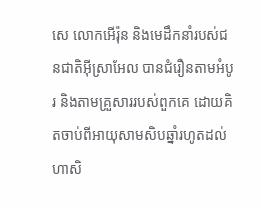សេ លោកអើរ៉ុន និងមេដឹកនាំរបស់ជន‌ជាតិអ៊ីស្រា‌អែល បានជំរឿនតាមអំបូរ និងតាមគ្រួសាររបស់ពួកគេ ដោយគិតចាប់ពីអាយុសាម‌សិបឆ្នាំរហូតដល់ហា‌សិ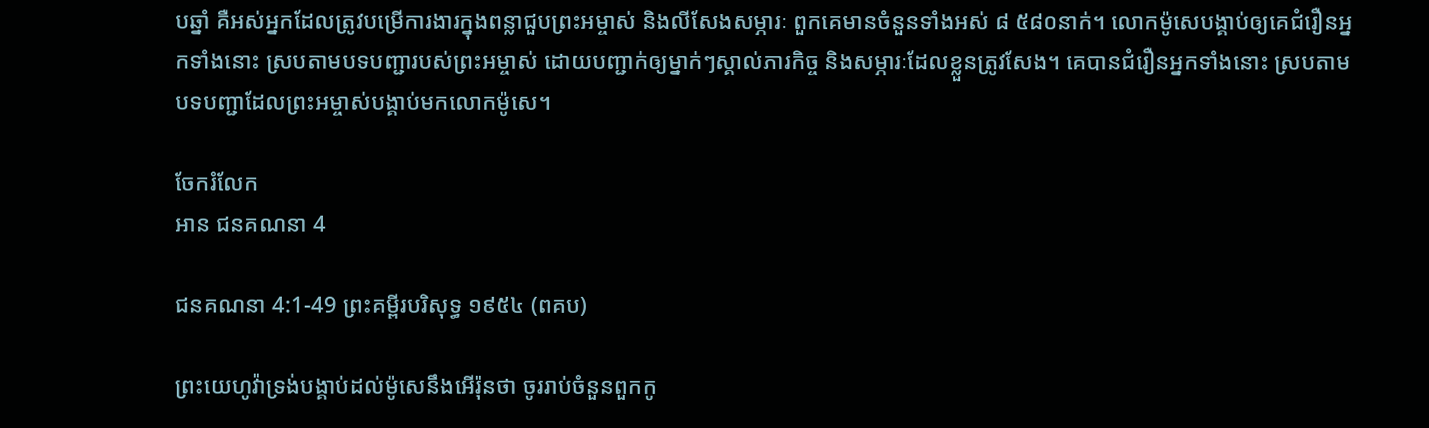បឆ្នាំ គឺអស់អ្នកដែលត្រូវបម្រើការ‌ងារក្នុងពន្លាជួបព្រះ‌អម្ចាស់ និងលីសែងសម្ភារៈ ពួកគេមានចំនួនទាំងអស់ ៨ ៥៨០នាក់។ លោកម៉ូសេបង្គាប់ឲ្យគេជំរឿនអ្នកទាំងនោះ ស្របតាមបទ‌បញ្ជារបស់ព្រះ‌អម្ចាស់ ដោយបញ្ជាក់ឲ្យម្នាក់ៗស្គាល់ភារ‌កិច្ច និងសម្ភារៈដែលខ្លួនត្រូវសែង។ គេបានជំរឿនអ្នកទាំងនោះ ស្របតាមបទ‌បញ្ជាដែលព្រះ‌អម្ចាស់បង្គាប់មកលោកម៉ូសេ។

ចែករំលែក
អាន ជនគណនា 4

ជនគណនា 4:1-49 ព្រះគម្ពីរបរិសុទ្ធ ១៩៥៤ (ពគប)

ព្រះ‌យេហូវ៉ាទ្រង់បង្គាប់ដល់ម៉ូសេនឹងអើរ៉ុនថា ចូររាប់ចំនួនពួកកូ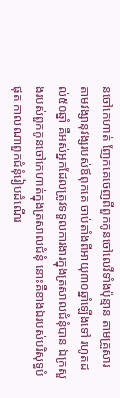នចៅកេហាត់ ញែកគេចេញពីពួកកូនចៅលេវីទាំងប៉ុន្មាន តាមគ្រួសារ តាមវង្សា‌នុវង្សរបស់ឪពុកគេ ចាប់តាំងពីអាយុ៣០ឆ្នាំឡើងទៅ រហូតដល់៥០ឆ្នាំ គឺអស់អ្នកដែលត្រូវទទួលការ‌ងារក្នុងត្រសាលជំនុំបាន ឯក្រសួងរបស់ពួកកូនចៅកេហាត់ក្នុងត្រសាលជំនុំ នោះគឺខាងឯរបស់បរិសុទ្ធបំផុត កាលណាពួកជំនុំរៀបដំណើរ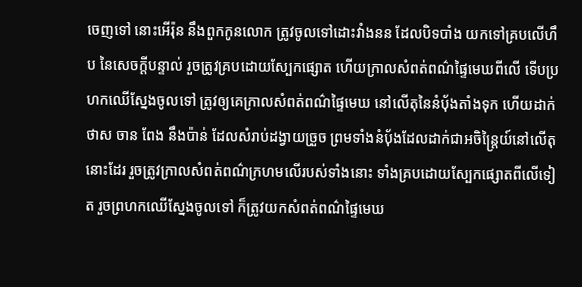ចេញទៅ នោះអើរ៉ុន នឹងពួកកូនលោក ត្រូវចូលទៅដោះវាំង‌នន ដែលបិទបាំង យកទៅគ្របលើហឹប នៃសេចក្ដីបន្ទាល់ រួចត្រូវគ្របដោយស្បែកផ្សោត ហើយក្រាលសំពត់ពណ៌ផ្ទៃមេឃពីលើ ទើបប្រហកឈើស្នែងចូលទៅ ត្រូវឲ្យគេក្រាលសំពត់ពណ៌ផ្ទៃមេឃ នៅលើតុនៃនំបុ័ងតាំងទុក ហើយដាក់ថាស ចាន ពែង នឹងប៉ាន់ ដែលសំរាប់ដង្វាយច្រួច ព្រមទាំងនំបុ័ងដែលដាក់ជាអចិន្ត្រៃយ៍នៅលើតុនោះដែរ រួចត្រូវក្រាលសំពត់ពណ៌ក្រហមលើរបស់ទាំងនោះ ទាំងគ្របដោយស្បែកផ្សោតពីលើទៀត រួចព្រហកឈើស្នែងចូលទៅ ក៏ត្រូវយកសំពត់ពណ៌ផ្ទៃមេឃ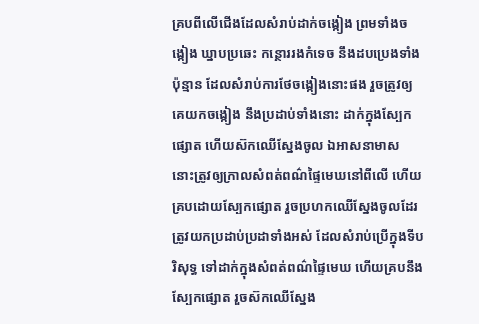គ្របពីលើជើងដែលសំរាប់ដាក់ចង្កៀង ព្រមទាំងចង្កៀង ឃ្នាបប្រឆេះ កន្ថោររងកំទេច នឹងដបប្រេងទាំងប៉ុន្មាន ដែលសំរាប់ការថែចង្កៀងនោះផង រួចត្រូវឲ្យគេយកចង្កៀង នឹងប្រដាប់ទាំងនោះ ដាក់ក្នុងស្បែកផ្សោត ហើយស៊កឈើស្នែងចូល ឯអាសនាមាស នោះត្រូវឲ្យក្រាលសំពត់ពណ៌ផ្ទៃមេឃនៅពីលើ ហើយគ្របដោយស្បែកផ្សោត រួចប្រហកឈើស្នែងចូលដែរ ត្រូវយកប្រដាប់‌ប្រដាទាំងអស់ ដែលសំរាប់ប្រើក្នុងទីបរិសុទ្ធ ទៅដាក់ក្នុងសំពត់ពណ៌ផ្ទៃមេឃ ហើយគ្របនឹងស្បែកផ្សោត រួចស៊កឈើស្នែង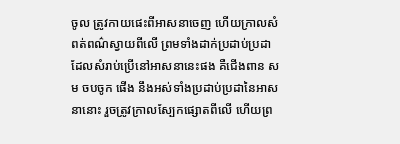ចូល ត្រូវកាយផេះពីអាសនាចេញ ហើយក្រាលសំពត់ពណ៌ស្វាយពីលើ ព្រមទាំងដាក់ប្រដាប់‌ប្រដាដែលសំរាប់ប្រើនៅអាសនានេះផង គឺជើង‌ពាន សម ចប‌ចូក ផើង នឹងអស់ទាំងប្រដាប់‌ប្រដានៃអាសនានោះ រួចត្រូវក្រាលស្បែកផ្សោតពីលើ ហើយព្រ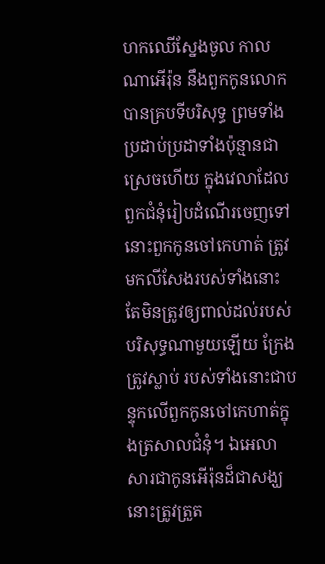ហកឈើស្នែងចូល កាលណាអើរ៉ុន នឹងពួកកូនលោកបានគ្របទីបរិសុទ្ធ ព្រមទាំងប្រដាប់‌ប្រដាទាំងប៉ុន្មានជាស្រេចហើយ ក្នុងវេលាដែលពួកជំនុំរៀបដំណើរចេញទៅ នោះពួកកូនចៅកេហាត់ ត្រូវមកលី‌សែងរបស់ទាំងនោះ តែមិនត្រូវឲ្យពាល់ដល់របស់បរិសុទ្ធណាមួយឡើយ ក្រែងត្រូវស្លាប់ របស់ទាំងនោះជាបន្ទុកលើពួកកូនចៅកេហាត់ក្នុងត្រសាលជំនុំ។ ឯអេលាសារជាកូនអើរ៉ុនដ៏ជាសង្ឃ នោះត្រូវត្រួត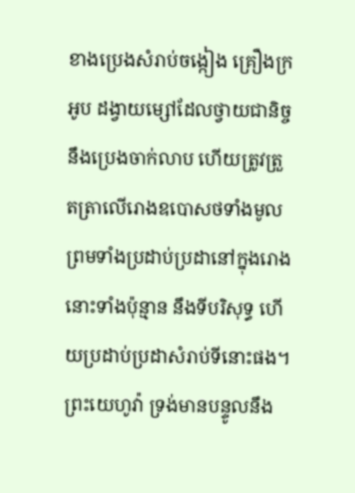ខាងប្រេងសំរាប់ចង្កៀង គ្រឿងក្រអូប ដង្វាយម្សៅដែលថ្វាយជានិច្ច នឹងប្រេងចាក់លាប ហើយត្រូវត្រួត‌ត្រាលើរោងឧបោសថទាំងមូល ព្រមទាំងប្រដាប់‌ប្រដានៅក្នុងរោងនោះទាំងប៉ុន្មាន នឹងទីបរិសុទ្ធ ហើយប្រដាប់‌ប្រដាសំរាប់ទីនោះផង។ ព្រះ‌យេហូវ៉ា ទ្រង់មានបន្ទូលនឹង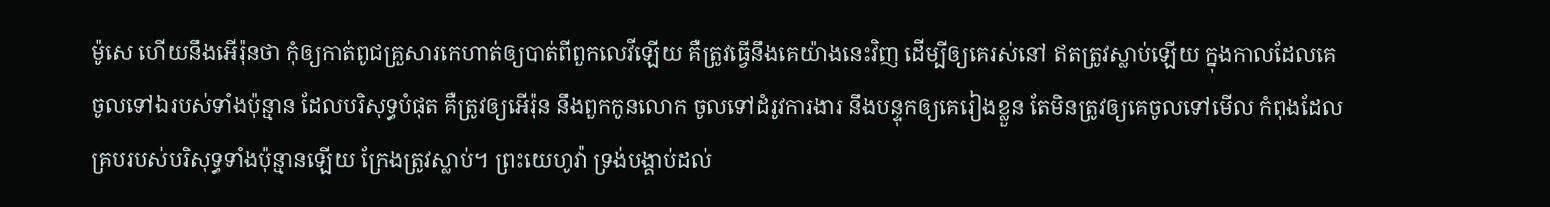ម៉ូសេ ហើយនឹងអើរ៉ុនថា កុំឲ្យកាត់ពូជគ្រួសារកេហាត់ឲ្យបាត់ពីពួកលេវីឡើយ គឺត្រូវធ្វើនឹងគេយ៉ាងនេះវិញ ដើម្បីឲ្យគេរស់នៅ ឥតត្រូវស្លាប់ឡើយ ក្នុងកាលដែលគេចូលទៅឯរបស់ទាំងប៉ុន្មាន ដែលបរិសុទ្ធបំផុត គឺត្រូវឲ្យអើរ៉ុន នឹងពួកកូនលោក ចូលទៅដំរូវការ‌ងារ នឹងបន្ទុកឲ្យគេរៀងខ្លួន តែមិនត្រូវឲ្យគេចូលទៅមើល កំពុងដែលគ្របរបស់បរិសុទ្ធទាំងប៉ុន្មានឡើយ ក្រែងត្រូវស្លាប់។ ព្រះ‌យេហូវ៉ា ទ្រង់បង្គាប់ដល់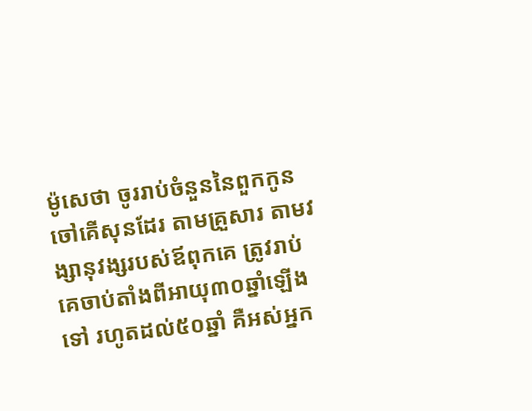ម៉ូសេថា ចូររាប់ចំនួននៃពួកកូនចៅគើសុនដែរ តាមគ្រួសារ តាមវង្សា‌នុវង្សរបស់ឪពុកគេ ត្រូវរាប់គេចាប់តាំងពីអាយុ៣០ឆ្នាំឡើងទៅ រហូតដល់៥០ឆ្នាំ គឺអស់អ្នក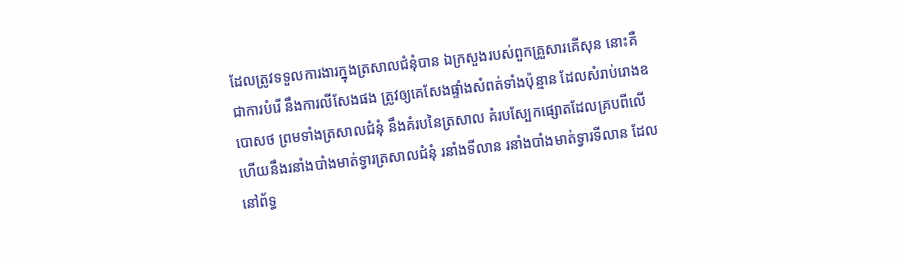ដែលត្រូវទទួលការ‌ងារក្នុងត្រសាលជំនុំបាន ឯក្រសួងរបស់ពួកគ្រួសារគើសុន នោះគឺជាការបំរើ នឹងការលី‌សែងផង ត្រូវឲ្យគេសែងផ្ទាំងសំពត់ទាំងប៉ុន្មាន ដែលសំរាប់រោងឧបោសថ ព្រមទាំងត្រសាលជំនុំ នឹងគំរបនៃត្រសាល គំរបស្បែកផ្សោតដែលគ្របពីលើ ហើយនឹងរនាំងបាំងមាត់ទ្វារត្រសាលជំនុំ រនាំងទីលាន រនាំងបាំងមាត់ទ្វារទីលាន ដែលនៅព័ទ្ធ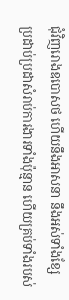ជុំវិញរោងឧបោសថ ហើយនឹងអាសនា នឹងអស់ទាំងខ្សែ ប្រដាប់‌ប្រដាសំរាប់ការ‌ងារទាំងប៉ុន្មាន ហើយគ្រប់ទាំងរបស់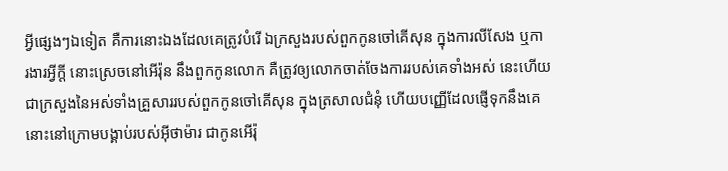អ្វីផ្សេងៗឯទៀត គឺការនោះឯងដែលគេត្រូវបំរើ ឯក្រសួងរបស់ពួកកូនចៅគើសុន ក្នុងការលី‌សែង ឬការ‌ងារអ្វីក្តី នោះស្រេចនៅអើរ៉ុន នឹងពួកកូនលោក គឺត្រូវឲ្យលោកចាត់‌ចែងការរបស់គេទាំងអស់ នេះហើយជាក្រសួងនៃអស់ទាំងគ្រួសាររបស់ពួកកូនចៅគើសុន ក្នុងត្រសាលជំនុំ ហើយបញ្ញើដែលផ្ញើទុកនឹងគេ នោះនៅក្រោមបង្គាប់របស់អ៊ីថាម៉ារ ជាកូនអើរ៉ុ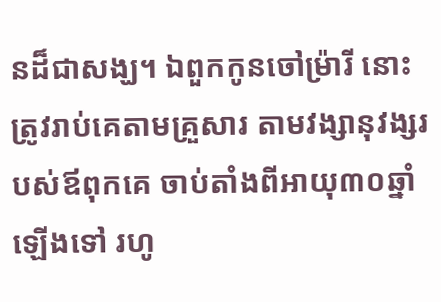នដ៏ជាសង្ឃ។ ឯពួកកូនចៅម្រ៉ារី នោះត្រូវរាប់គេតាមគ្រួសារ តាមវង្សា‌នុវង្សរបស់ឪពុកគេ ចាប់តាំងពីអាយុ៣០ឆ្នាំឡើងទៅ រហូ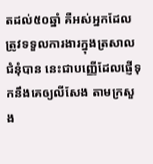តដល់៥០ឆ្នាំ គឺអស់អ្នកដែលត្រូវទទួលការ‌ងារក្នុងត្រសាលជំនុំបាន នេះជាបញ្ញើដែលផ្ញើទុកនឹងគេឲ្យលីសែង តាមក្រសួង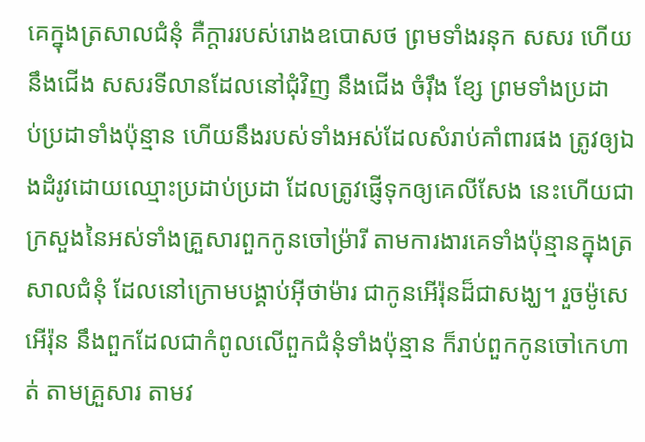គេក្នុងត្រសាលជំនុំ គឺក្តាររបស់រោងឧបោសថ ព្រមទាំងរនុក សសរ ហើយនឹងជើង សសរទីលានដែលនៅជុំវិញ នឹងជើង ចំរ៉ឹង ខ្សែ ព្រមទាំងប្រដាប់‌ប្រដាទាំងប៉ុន្មាន ហើយនឹងរបស់ទាំងអស់ដែលសំរាប់គាំពារផង ត្រូវឲ្យឯងដំរូវដោយឈ្មោះប្រដាប់‌ប្រដា ដែលត្រូវផ្ញើទុកឲ្យគេលី‌សែង នេះហើយជាក្រសួងនៃអស់ទាំងគ្រួសារពួកកូនចៅម្រ៉ារី តាមការ‌ងារគេទាំងប៉ុន្មានក្នុងត្រសាលជំនុំ ដែលនៅក្រោមបង្គាប់អ៊ីថាម៉ារ ជាកូនអើរ៉ុនដ៏ជាសង្ឃ។ រួចម៉ូសេ អើរ៉ុន នឹងពួកដែលជាកំពូលលើពួកជំនុំទាំងប៉ុន្មាន ក៏រាប់ពួកកូនចៅកេហាត់ តាមគ្រួសារ តាមវ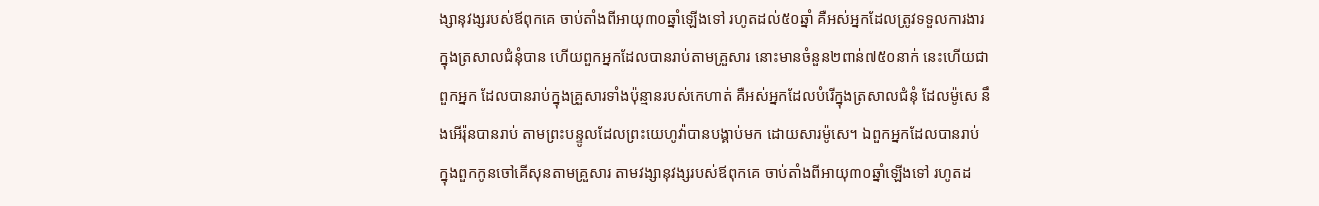ង្សា‌នុវង្សរបស់ឪពុកគេ ចាប់តាំងពីអាយុ៣០ឆ្នាំឡើងទៅ រហូតដល់៥០ឆ្នាំ គឺអស់អ្នកដែលត្រូវទទួលការ‌ងារក្នុងត្រសាលជំនុំបាន ហើយពួកអ្នកដែលបានរាប់តាមគ្រួសារ នោះមានចំនួន២ពាន់៧៥០នាក់ នេះហើយជាពួកអ្នក ដែលបានរាប់ក្នុងគ្រួសារទាំងប៉ុន្មានរបស់កេហាត់ គឺអស់អ្នកដែលបំរើក្នុងត្រសាលជំនុំ ដែលម៉ូសេ នឹងអើរ៉ុនបានរាប់ តាមព្រះ‌បន្ទូលដែលព្រះ‌យេហូវ៉ាបានបង្គាប់មក ដោយ‌សារម៉ូសេ។ ឯពួកអ្នកដែលបានរាប់ ក្នុងពួកកូនចៅគើសុនតាមគ្រួសារ តាមវង្សា‌នុវង្សរបស់ឪពុកគេ ចាប់តាំងពីអាយុ៣០ឆ្នាំឡើងទៅ រហូតដ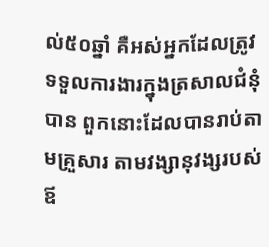ល់៥០ឆ្នាំ គឺអស់អ្នកដែលត្រូវទទួលការ‌ងារក្នុងត្រសាលជំនុំបាន ពួកនោះដែលបានរាប់តាមគ្រួសារ តាមវង្សា‌នុវង្សរបស់ឪ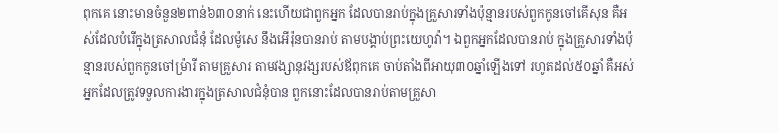ពុកគេ នោះមានចំនួន២ពាន់៦៣០នាក់ នេះហើយជាពួកអ្នក ដែលបានរាប់ក្នុងគ្រួសារទាំងប៉ុន្មានរបស់ពួកកូនចៅគើសុន គឺអស់ដែលបំរើក្នុងត្រសាលជំនុំ ដែលម៉ូសេ នឹងអើរ៉ុនបានរាប់ តាមបង្គាប់ព្រះ‌យេហូវ៉ា។ ឯពួកអ្នកដែលបានរាប់ ក្នុងគ្រួសារទាំងប៉ុន្មានរបស់ពួកកូនចៅម្រ៉ារី តាមគ្រួសារ តាមវង្សា‌នុវង្សរបស់ឪពុកគេ ចាប់តាំងពីអាយុ៣០ឆ្នាំឡើងទៅ រហូតដល់៥០ឆ្នាំ គឺអស់អ្នកដែលត្រូវទទួលការ‌ងារក្នុងត្រសាលជំនុំបាន ពួកនោះដែលបានរាប់តាមគ្រួសា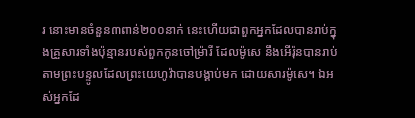រ នោះមានចំនួន៣ពាន់២០០នាក់ នេះហើយជាពួកអ្នកដែលបានរាប់ក្នុងគ្រួសារទាំងប៉ុន្មានរបស់ពួកកូនចៅម្រ៉ារី ដែលម៉ូសេ នឹងអើរ៉ុនបានរាប់តាមព្រះ‌បន្ទូលដែលព្រះ‌យេហូវ៉ាបានបង្គាប់មក ដោយ‌សារម៉ូសេ។ ឯអស់អ្នកដែ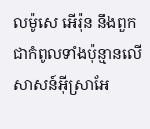លម៉ូសេ អើរ៉ុន នឹងពួកជាកំពូលទាំងប៉ុន្មានលើសាសន៍អ៊ីស្រាអែ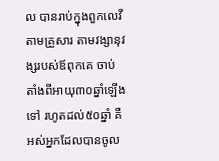ល បានរាប់ក្នុងពួកលេវី តាមគ្រួសារ តាមវង្សា‌នុវង្សរបស់ឪពុកគេ ចាប់តាំងពីអាយុ៣០ឆ្នាំឡើងទៅ រហូតដល់៥០ឆ្នាំ គឺអស់អ្នកដែលបានចូល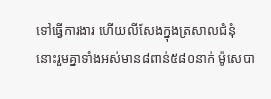ទៅធ្វើការ‌ងារ ហើយលី‌សែងក្នុងត្រសាលជំនុំ នោះរួមគ្នាទាំងអស់មាន៨ពាន់៥៨០នាក់ ម៉ូសេបា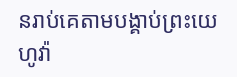នរាប់គេតាមបង្គាប់ព្រះ‌យេហូវ៉ា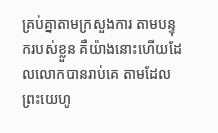គ្រប់គ្នាតាមក្រសួងការ តាមបន្ទុករបស់ខ្លួន គឺយ៉ាងនោះហើយដែលលោកបានរាប់គេ តាមដែលព្រះ‌យេហូ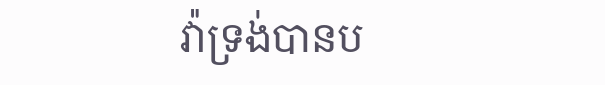វ៉ាទ្រង់បានប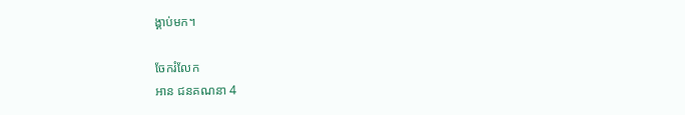ង្គាប់មក។

ចែករំលែក
អាន ជនគណនា 4